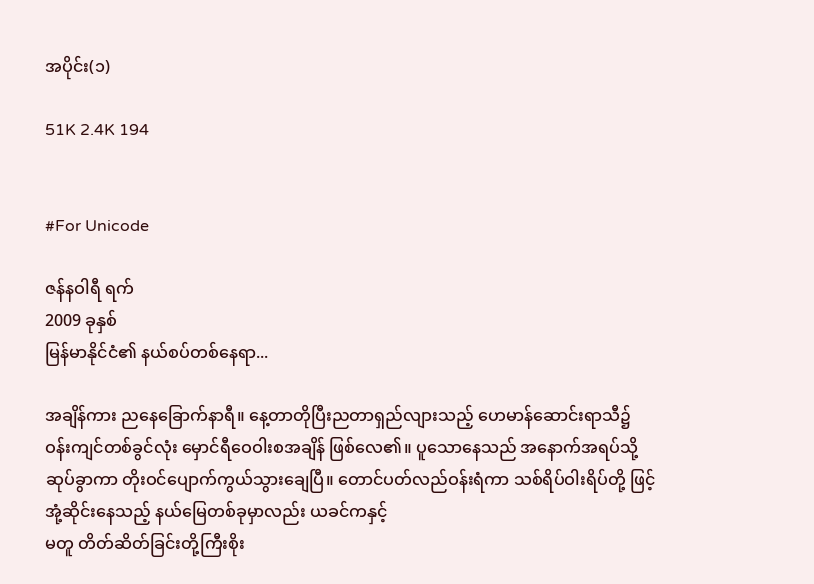အပိုင်း(၁)

51K 2.4K 194


#For Unicode

ဇန်နဝါရီ ရက်
2009 ခုနှစ်
မြန်မာနိုင်ငံ၏ နယ်စပ်တစ်နေရာ...

အချိန်ကား ညနေခြောက်နာရီ။ နေ့တာတိုပြီးညတာရှည်လျားသည့် ဟေမာန်ဆောင်းရာသီ၌ ဝန်းကျင်တစ်ခွင်လုံး မှောင်ရီဝေဝါးစအချိန် ဖြစ်လေ၏။ ပူသောနေသည် အနောက်အရပ်သို့ ဆုပ်ခွာကာ တိုးဝင်ပျောက်ကွယ်သွားချေပြီ။ တောင်ပတ်လည်ဝန်းရံကာ သစ်ရိပ်ဝါးရိပ်တို့ ဖြင့်အုံ့ဆိုင်းနေသည့် နယ်မြေတစ်ခုမှာလည်း ယခင်ကနှင့်
မတူ တိတ်ဆိတ်ခြင်းတို့ကြီးစိုး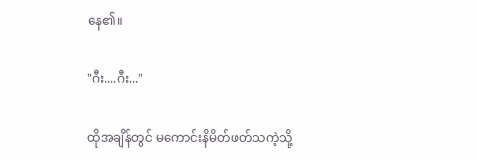နေ၏။

"ဂီး....ဂီး..."

ထိုအချိန်တွင် မကောင်းနိမိတ်ဖတ်သကဲ့သို့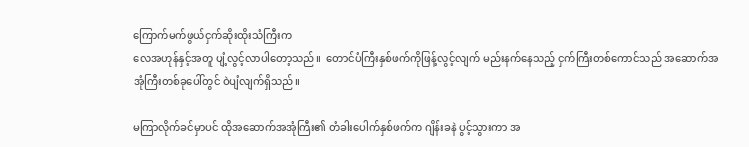ကြောက်မက်ဖွယ်ငှက်ဆိုးထိုးသံကြီးက
လေအဟုန်နှင့်အတူ ပျံ့လွင့်လာပါတော့သည်။  တောင်ပံကြီးနှစ်ဖက်ကိုဖြန့်လွင့်လျက် မည်းနက်နေသည့် ငှက်ကြီးတစ်ကောင်သည် အဆောက်အအုံကြီးတစ်ခုပေါ်တွင် ဝဲပျံလျက်ရှိသည်။

မကြာလိုက်ခင်မှာပင် ထိုအဆောက်အအုံကြီး၏ တံခါးပေါက်နှစ်ဖက်က ဂျိန်းခနဲ ပွင့်သွားကာ အ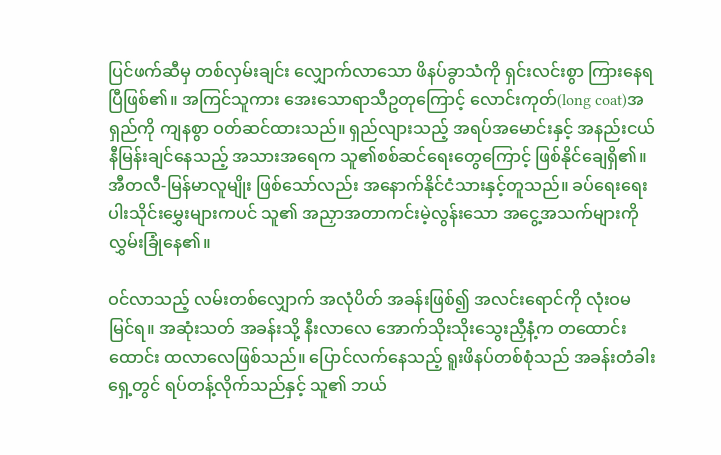ပြင်ဖက်ဆီမှ တစ်လှမ်းချင်း လျှောက်လာသော ဖိနပ်ခွာသံကို ရှင်းလင်းစွာ ကြားနေရပြီဖြစ်၏။ အကြင်သူကား အေးသောရာသီဥတုကြောင့် လောင်းကုတ်(long coat)အရှည်ကို ကျနစွာ ဝတ်ဆင်ထားသည်။ ရှည်လျားသည့် အရပ်အမောင်းနှင့် အနည်းငယ်နီမြန်းချင်နေသည့် အသားအရေက သူ၏စစ်ဆင်ရေးတွေကြောင့် ဖြစ်နိုင်ချေရှိ၏။ အီတလီ-မြန်မာလူမျိုး ဖြစ်သော်လည်း အနောက်နိုင်ငံသားနှင့်တူသည်။ ခပ်ရေးရေး ပါးသိုင်းမွှေးများကပင် သူ၏ အညှာအတာကင်းမဲ့လွန်းသော အငွေ့အသက်များကို လွှမ်းခြုံနေ၏။

ဝင်လာသည့် လမ်းတစ်လျှောက် အလုံပိတ် အခန်းဖြစ်၍ အလင်းရောင်ကို လုံးဝမမြင်ရ။ အဆုံးသတ် အခန်းသို့ နီးလာလေ အောက်သိုးသိုးသွေးညှီနံ့က တထောင်းထောင်း ထလာလေဖြစ်သည်။ ပြောင်လက်နေသည့် ရူးဖိနပ်တစ်စုံသည် အခန်းတံခါးရှေ့တွင် ရပ်တန့်လိုက်သည်နှင့် သူ၏ ဘယ်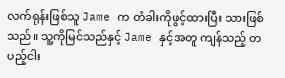လက်ရုန်းဖြစ်သူ Jame က တံခါးကိုဖွင့်ထားပြီး သားဖြစ်သည်။ သူ့ကိုမြင်သည်နှင့် Jame နှင့်အတူ ကျန်သည့် တပည့်ငါး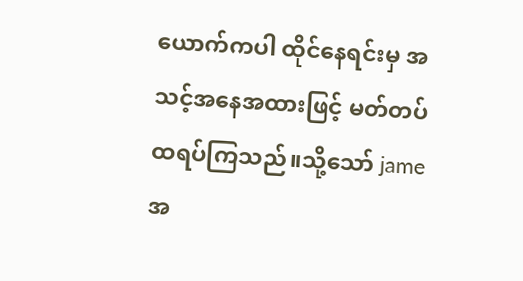ယောက်ကပါ ထိုင်နေရင်းမှ အသင့်အနေအထားဖြင့် မတ်တပ်ထရပ်ကြသည်။သို့သော် jameအ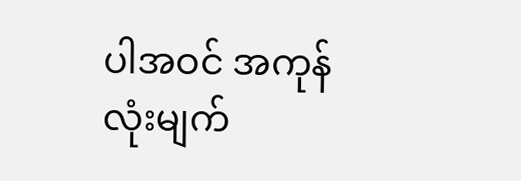ပါအဝင် အကုန်လုံးမျက်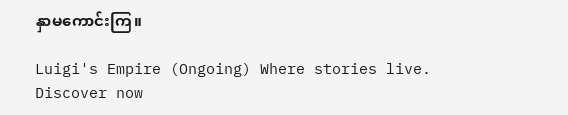နှာမကောင်းကြ။

Luigi's Empire (Ongoing) Where stories live. Discover now